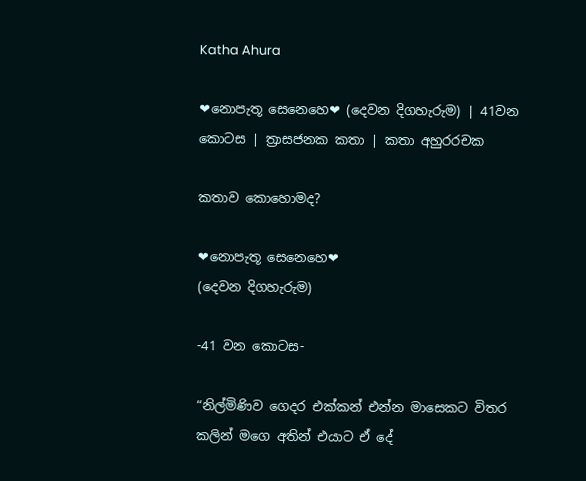Katha Ahura

❤නොපැතූ සෙනෙහෙ❤ (දෙවන දිගහැරුම) | 41වන කොටස | ත්‍රාසජනක කතා | කතා අහුරරචක

කතාව කොහොමද?

❤නොපැතූ සෙනෙහෙ❤
(දෙවන දිගහැරුම)

-41 වන කොටස-

“නිල්මිණිව ගෙදර එක්කන් එන්න මාසෙකට විතර කලින් මගෙ අතින් එයාට ඒ දේ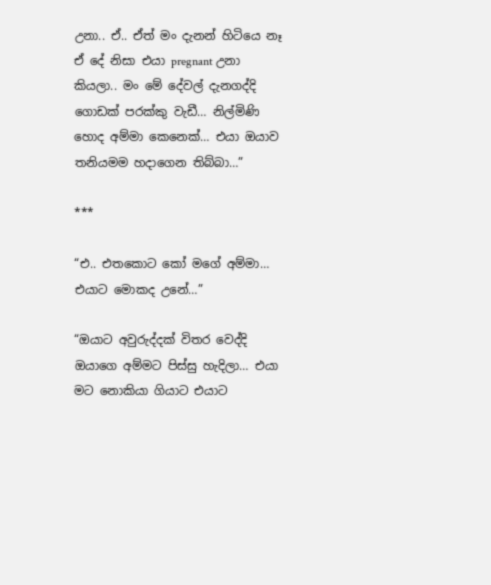උනා.. ඒ.. ඒත් මං දැනන් හිටියෙ නෑ ඒ දේ නිසා එයා pregnant උනා කියලා.. මං මේ දේවල් දැනගද්දි ගොඩක් පරක්කු වැඩී… නිල්මිණි හොද අම්මා කෙනෙක්… එයා ඔයාව තනියමම හදාගෙන තිබ්බා…”

***

“එ.. එතකොට කෝ මගේ අම්මා… එයාට මොකද උනේ…”

“ඔයාට අවුරුද්දක් විතර වෙද්දි ඔයාගෙ අම්මට පිස්සු හැදිලා… එයා මට නොකියා ගියාට එයාට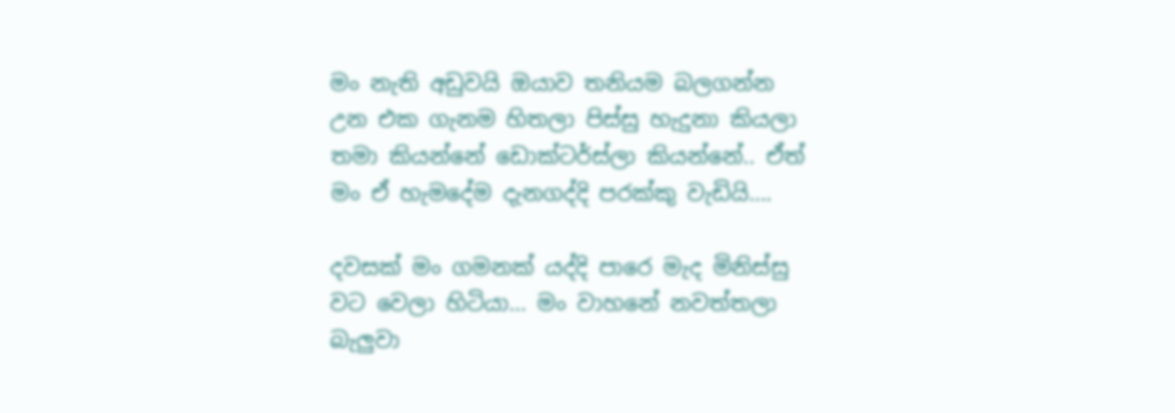මං නැති අඩුවයි ඔයාව තනියම බලගන්න උන එක ගැනම හිතලා පිස්සු හැදුනා කියලා තමා කියන්නේ ඩොක්ටර්ස්ලා කියන්නේ.. ඒත් මං ඒ හැමදේම දැනගද්දි පරක්කු වැඩියි….

දවසක් මං ගමනක් යද්දි පාරෙ මැද මිනිස්සු වට වෙලා හිටියා… මං වාහනේ නවත්තලා බැලුවා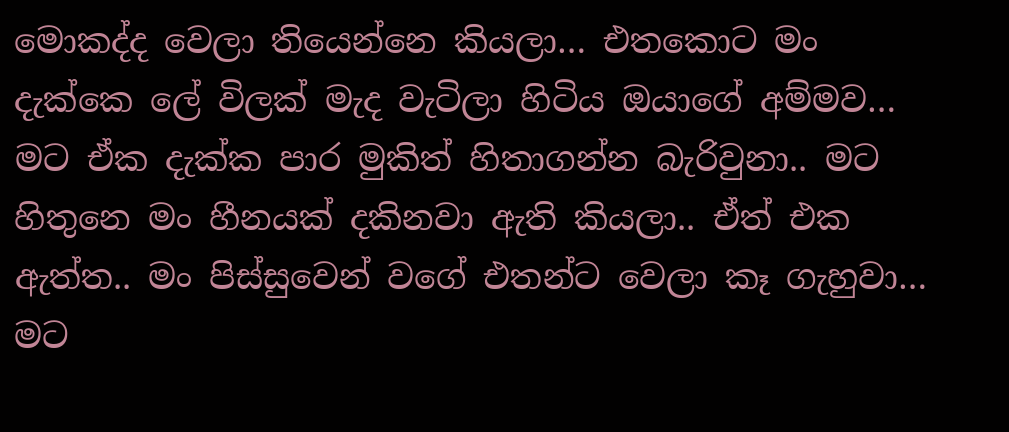මොකද්ද වෙලා තියෙන්නෙ කියලා… එතකොට මං දැක්කෙ ලේ විලක් මැද වැටිලා හිටිය ඔයාගේ අම්මව… මට ඒක දැක්ක පාර මුකිත් හිතාගන්න බැරිවුනා.. මට හිතුනෙ මං හීනයක් දකිනවා ඇති කියලා.. ඒත් එක ඇත්ත.. මං පිස්සුවෙන් වගේ එතන්ට වෙලා කෑ ගැහුවා… මට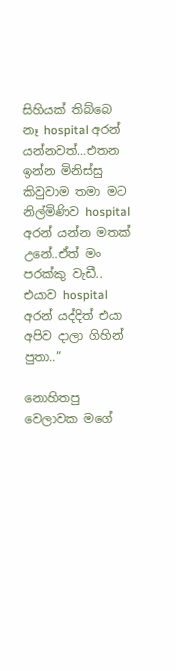සිහියක් තිබ්බෙ නෑ hospital අරන් යන්නවත්…එතන ඉන්න මිනිස්සු කිවුවාම තමා මට නිල්මිණිව hospital අරන් යන්න මතක් උනේ..ඒත් මං පරක්කු වැඩී.. එයාව hospital අරන් යද්දිත් එයා අපිව දාලා ගිහින් පුතා..”

නොහිතපු වෙලාවක මගේ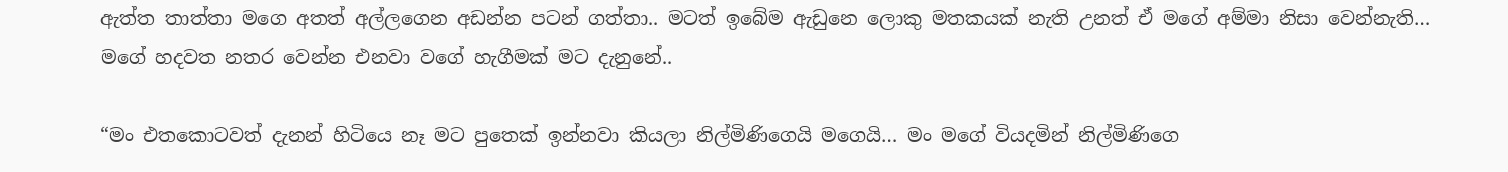ඇත්ත තාත්තා මගෙ අතත් අල්ලගෙන අඩන්න පටන් ගත්තා.. මටත් ඉබේම ඇඩුනෙ ලොකු මතකයක් නැති උනත් ඒ මගේ අම්මා නිසා වෙන්නැති… මගේ හදවත නතර වෙන්න එනවා වගේ හැගීමක් මට දැනුනේ..

“මං එතකොටවත් දැනන් හිටියෙ නෑ මට පුතෙක් ඉන්නවා කියලා නිල්මිණිගෙයි මගෙයි… මං මගේ වියදමින් නිල්මිණිගෙ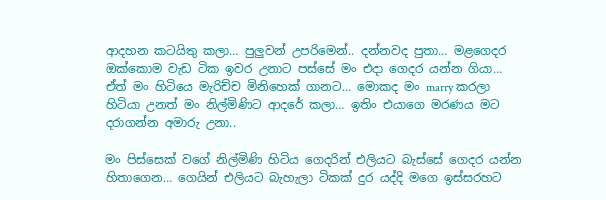ආදහන කටයිතු කලා… පුලුවන් උපරිමෙන්.. දන්නවද පුතා… මළගෙදර ඔක්කොම වැඩ ටික ඉවර උනාට පස්සේ මං එදා ගෙදර යන්න ගියා… ඒත් මං හිටියෙ මැරිච්ච මිනිහෙක් ගානට… මොකද මං marry කරලා හිටියා උනත් මං නිල්මිණිට ආදරේ කලා… ඉතිං එයාගෙ මරණය මට දරාගන්න අමාරු උනා..

මං පිස්සෙක් වගේ නිල්මිණි හිටිය ගෙදරින් එලියට බැස්සේ ගෙදර යන්න හිතාගෙන… ගෙයින් එලියට බැහැලා ටිකක් දුර යද්දි මගෙ ඉස්සරහට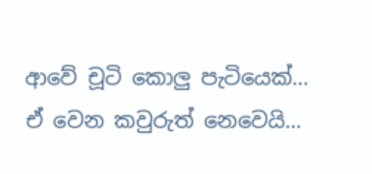ආවේ චූටි කොලු පැටියෙක්… ඒ වෙන කවුරුත් නෙවෙයි…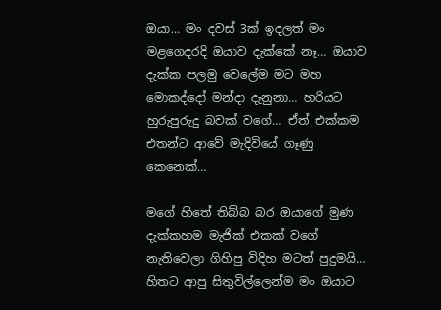ඔයා… මං දවස් 3ක් ඉදලත් මං මළගෙදරදි ඔයාව දැක්කේ නෑ… ඔයාව දැක්ක පලමු වෙලේම මට මහ මොකද්දෝ මන්දා දැනුනා… හරියට හුරුපුරුදු බවක් වගේ… ඒත් එක්කම එතන්ට ආවේ මැදිවියේ ගෑණු කෙනෙක්…

මගේ හිතේ තිබ්බ බර ඔයාගේ මුණ දැක්කහම මැජික් එකක් වගේ නැතිවෙලා ගිහිපු විදිහ මටත් පුදුමයි… හිතට ආපු සිතුවිල්ලෙන්ම මං ඔයාට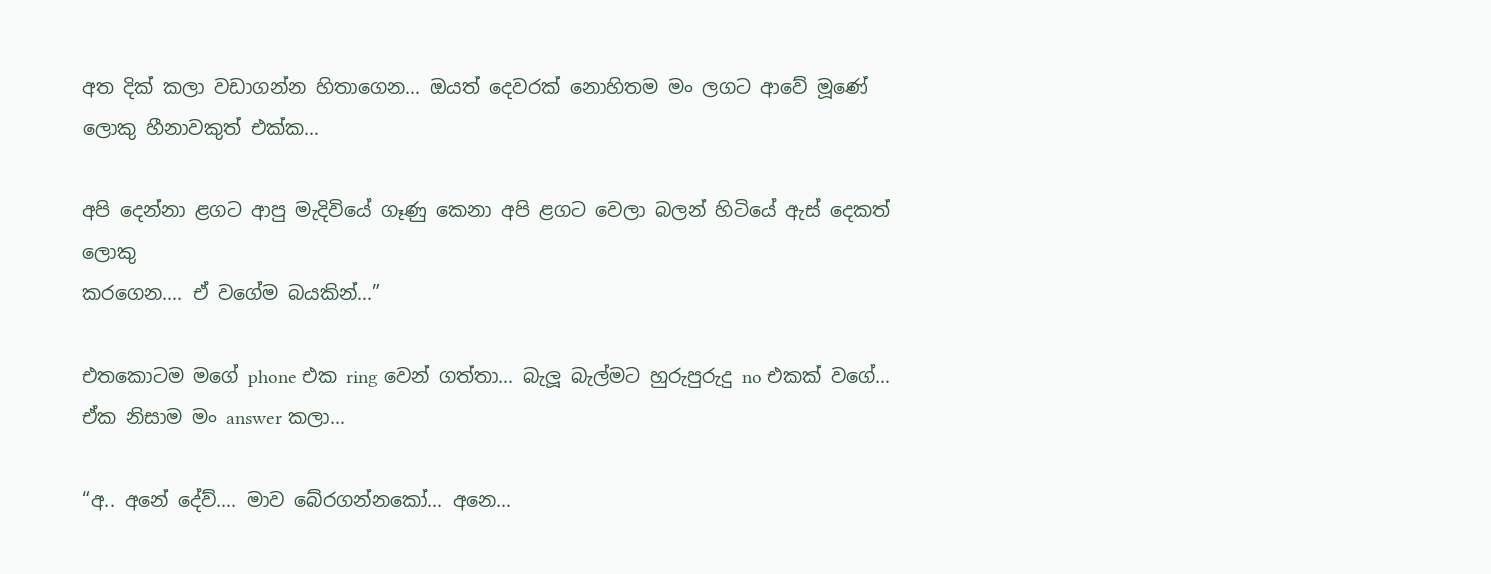අත දික් කලා වඩාගන්න හිතාගෙන… ඔයත් දෙවරක් නොහිතම මං ලගට ආවේ මූණේ ලොකු හීනාවකුත් එක්ක…

අපි දෙන්නා ළගට ආපු මැදිවියේ ගෑණු කෙනා අපි ළගට වෙලා බලන් හිටියේ ඇස් දෙකත් ලොකු
කරගෙන…. ඒ වගේම බයකින්…”

එතකොටම මගේ phone එක ring වෙන් ගත්තා… බැලූ බැල්මට හුරුපුරුදු no එකක් වගේ… ඒක නිසාම මං answer කලා…

“අ.. අනේ දේව්…. මාව බේරගන්නකෝ… අනෙ…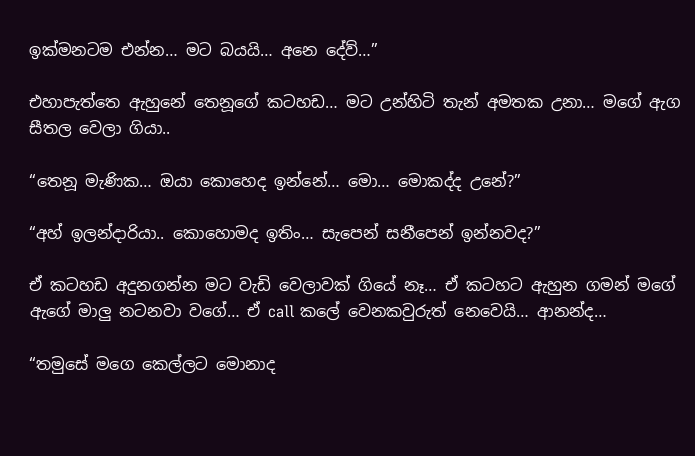ඉක්මනටම එන්න… මට බයයි… අනෙ දේව්…”

එහාපැත්තෙ ඇහුනේ තෙනූගේ කටහඩ… මට උන්හිටි තැන් අමතක උනා… මගේ ඇග සීතල වෙලා ගියා..

“තෙනූ මැණික… ඔයා කොහෙද ඉන්නේ… මො… මොකද්ද උනේ?”

“අහ් ඉලන්දාරියා.. කොහොමද ඉතිං… සැපෙන් සනීපෙන් ඉන්නවද?”

ඒ කටහඩ අදුනගන්න මට වැඩි වෙලාවක් ගියේ නෑ… ඒ කටහට ඇහුන ගමන් මගේ ඇගේ මාලු නටනවා වගේ… ඒ call කලේ වෙනකවුරුත් නෙවෙයි… ආනන්ද…

“තමුසේ මගෙ කෙල්ලට මොනාද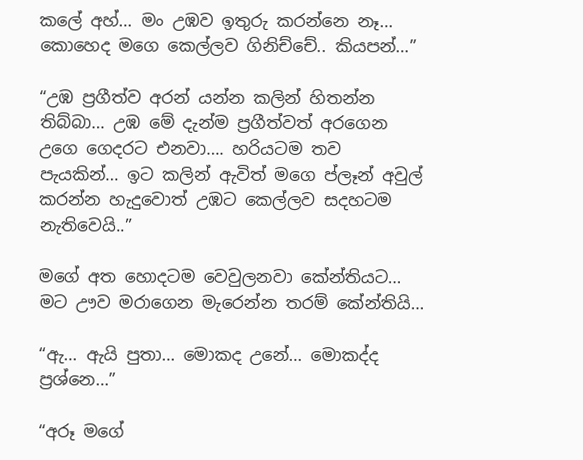කලේ අහ්… මං උඹව ඉතුරු කරන්නෙ නෑ… කොහෙද මගෙ කෙල්ලව ගිනිච්චේ.. කියපන්…”

“උඹ ප්‍රගීත්ව අරන් යන්න කලින් හිතන්න තිබ්බා… උඹ මේ දැන්ම ප්‍රගීත්වත් අරගෙන උගෙ ගෙදරට එනවා…. හරියටම තව පැයකින්… ඉට කලින් ඇවිත් මගෙ ප්ලෑන් අවුල් කරන්න හැදුවොත් උඹට කෙල්ලව සදහටම නැතිවෙයි..”

මගේ අත හොදටම වෙවුලනවා කේන්තියට… මට ඌව මරාගෙන මැරෙන්න තරම් කේන්තියි…

“ඇ… ඇයි පුතා… මොකද උනේ… මොකද්ද ප්‍රශ්නෙ…”

“අරූ මගේ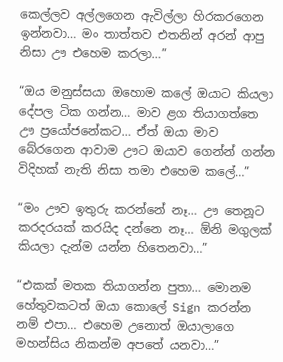කෙල්ලව අල්ලගෙන ඇවිල්ලා හිරකරගෙන ඉන්නවා… මං තාත්තව එතනින් අරන් ආපු නිසා ඌ එහෙම කරලා…”

“ඔය මනුස්සයා ඔහොම කලේ ඔයාට කියලා දේපල ටික ගන්න… මාව ළග තියාගත්තෙ ඌ ප්‍රයෝජනේකට… ඒත් ඔයා මාව බේරගෙන ආවාම ඌට ඔයාව ගෙන්න් ගන්න විදිහක් නැති නිසා තමා එහෙම කලේ…”

“මං ඌව ඉතුරු කරන්නේ නෑ… ඌ තෙනූට කරදරයක් කරයිද දන්නෙ නෑ… ඕනි මගුලක් කියලා දැන්ම යන්න හිතෙනවා…”

“එකක් මතක තියාගන්න පුතා… මොනම හේතුවකටත් ඔයා කොලේ Sign කරන්න නම් එපා… එහෙම උනොත් ඔයාලාගෙ මහන්සිය නිකන්ම අපතේ යනවා…”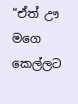“ඒත් ඌ මගෙ කෙල්ලට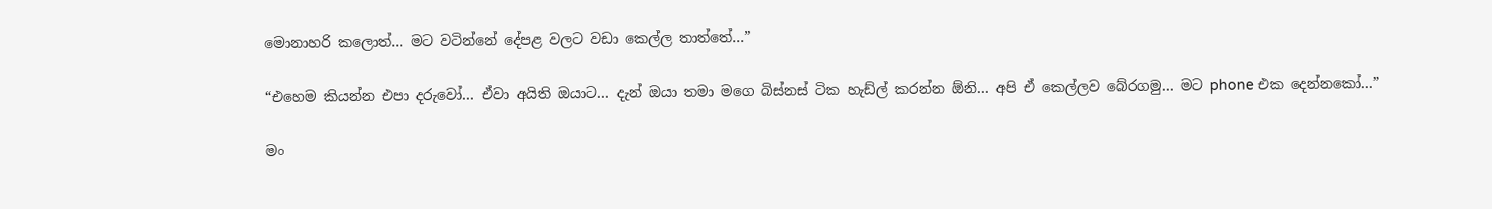මොනාහරි කලොත්… මට වටින්නේ දේපළ වලට වඩා කෙල්ල තාත්තේ…”

“එහෙම කියන්න එපා දරුවෝ… ඒවා අයිති ඔයාට… දැන් ඔයා තමා මගෙ බිස්නස් ටික හැඩ්ල් කරන්න ඕනි… අපි ඒ කෙල්ලව බේරගමු… මට phone එක දෙන්නකෝ…”

මං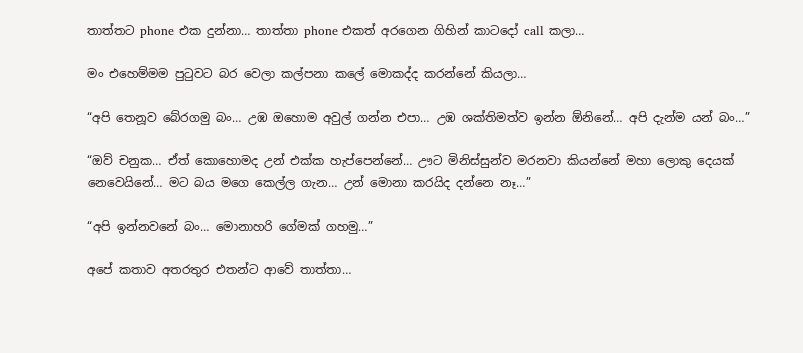තාත්තට phone එක දුන්නා… තාත්තා phone එකත් අරගෙන ගිහින් කාටදෝ call කලා…

මං එහෙම්මම පුටුවට බර වෙලා කල්පනා කලේ මොකද්ද කරන්නේ කියලා…

“අපි තෙනූව බේරගමු බං… උඹ ඔහොම අවුල් ගන්න එපා… උඹ ශක්තිමත්ව ඉන්න ඕනිනේ… අපි දැන්ම යන් බං…”

“ඔව් චනුක… ඒත් කොහොමද උන් එක්ක හැප්පෙන්නේ… ඌට මිනිස්සුන්ව මරනවා කියන්නේ මහා ලොකු දෙයක් නෙවෙයිනේ… මට බය මගෙ කෙල්ල ගැන… උන් මොනා කරයිද දන්නෙ නෑ…”

“අපි ඉන්නවනේ බං… මොනාහරි ගේමක් ගහමු…”

අපේ කතාව අතරතුර එතන්ට ආවේ තාත්තා…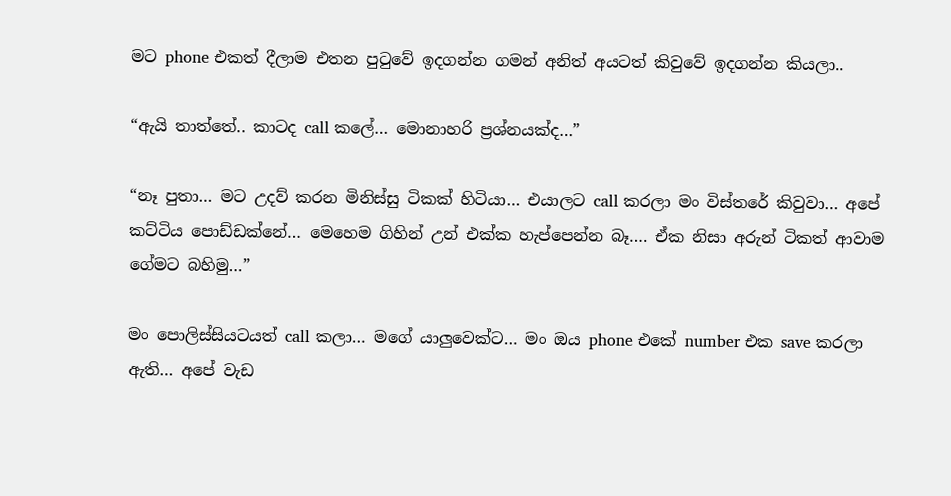මට phone එකත් දීලාම එතන පුටුවේ ඉදගන්න ගමන් අනිත් අයටත් කිවුවේ ඉදගන්න කියලා..

“ඇයි තාත්තේ.. කාටද call කලේ… මොනාහරි ප්‍රශ්නයක්ද…”

“නෑ පුතා… මට උදව් කරන මිනිස්සු ටිකක් හිටියා… එයාලට call කරලා මං විස්තරේ කිවුවා… අපේ කට්ටිය පොඩ්ඩක්නේ… මෙහෙම ගිහින් උන් එක්ක හැප්පෙන්න බෑ…. ඒක නිසා අරුන් ටිකත් ආවාම ගේමට බහිමු…”

මං පොලිස්සියටයත් call කලා… මගේ යාලුවෙක්ට… මං ඔය phone එකේ number එක save කරලා ඇති… අපේ වැඩ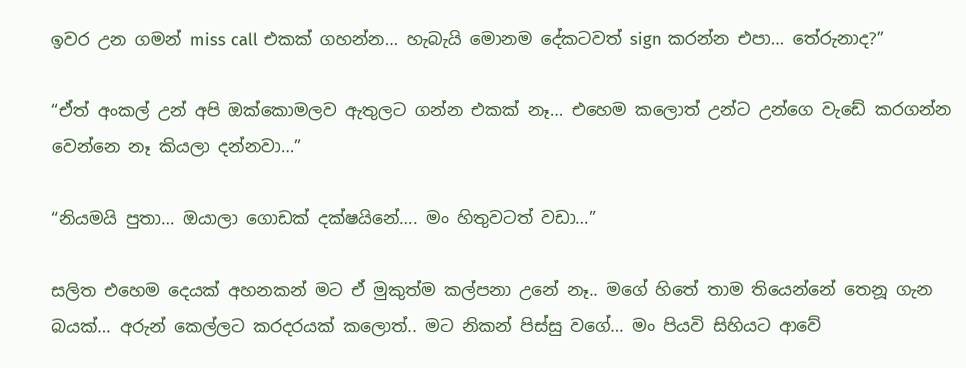ඉවර උන ගමන් miss call එකක් ගහන්න… හැබැයි මොනම දේකටවත් sign කරන්න එපා… තේරුනාද?”

“ඒත් අංකල් උන් අපි ඔක්කොමලව ඇතුලට ගන්න එකක් නෑ… එහෙම කලොත් උන්ට උන්ගෙ වැඩේ කරගන්න වෙන්නෙ නෑ කියලා දන්නවා…”

“නියමයි පුතා… ඔයාලා ගොඩක් දක්ෂයිනේ…. මං හිතුවටත් වඩා…”

සලිත එහෙම දෙයක් අහනකන් මට ඒ මුකුත්ම කල්පනා උනේ නෑ.. මගේ හිතේ තාම තියෙන්නේ තෙනූ ගැන බයක්… අරුන් කෙල්ලට කරදරයක් කලොත්.. මට නිකන් පිස්සු වගේ… මං පියවි සිහියට ආවේ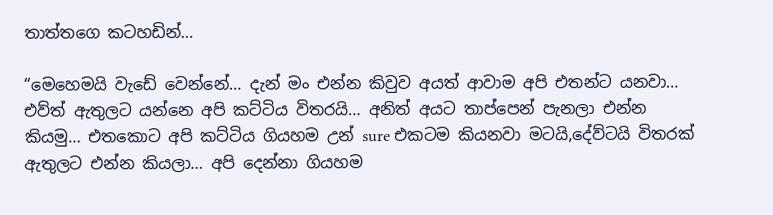තාත්තගෙ කටහඩින්…

“මෙහෙමයි වැඩේ වෙන්නේ… දැන් මං එන්න කිවුව අයත් ආවාම අපි එතන්ට යනවා… එව්ත් ඇතුලට යන්නෙ අපි කට්ටිය විතරයි… අනිත් අයට තාප්පෙන් පැනලා එන්න කියමු… එතකොට අපි කට්ටිය ගියහම උන් sure එකටම කියනවා මටයි,දේව්ටයි විතරක් ඇතුලට එන්න කියලා… අපි දෙන්නා ගියහම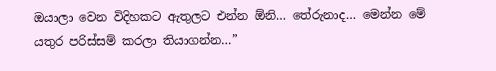ඔයාලා වෙන විදිහකට ඇතුලට එන්න ඕනි… තේරුනාද… මෙන්න මේ යතුර පරිස්සම් කරලා තියාගන්න…”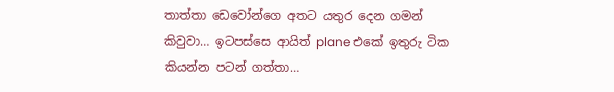තාත්තා ඩෙවෝන්ගෙ අතට යතුර දෙන ගමන් කිවුවා… ඉටපස්සෙ ආයිත් plane එකේ ඉතුරු ටික කියන්න පටන් ගත්තා…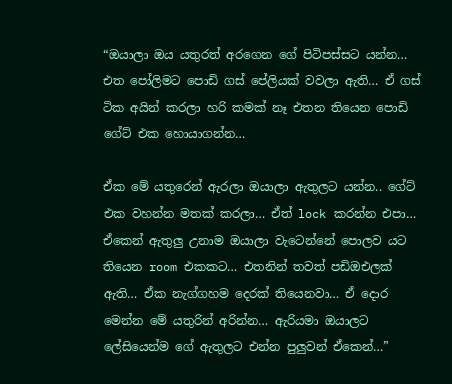“ඔයාලා ඔය යතුරත් අරගෙන ගේ පිටිපස්සට යන්න… එත පෝලිමට පොඩි ගස් පේලියක් වවලා ඇති… ඒ ගස් ටික අයින් කරලා හරි කමක් නෑ එතන තියෙන පොඩි ගේට් එක හොයාගන්න…

ඒක මේ යතුරෙන් ඇරලා ඔයාලා ඇතුලට යන්න.. ගේට් එක වහන්න මතක් කරලා… ඒත් lock කරන්න එපා… ඒකෙන් ඇතුලු උනාම ඔයාලා වැටෙන්නේ පොලව යට තියෙන room එකකට… එතනින් තවත් පඩිඔඑලක් ඇති… ඒක නැග්ගහම දෙරක් තියෙනවා… ඒ දොර මෙන්න මේ යතුරින් අරින්න… ඇරියමා ඔයාලට ලේසියෙන්ම ගේ ඇතුලට එන්න පුලුවන් ඒකෙන්…”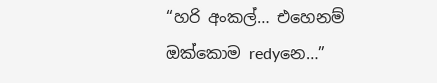“හරි අංකල්… එහෙනම් ඔක්කොම redyනෙ…”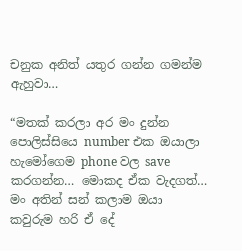චනුක අනිත් යතුර ගන්න ගමන්ම ඇහුවා…

“මතක් කරලා අර මං දුන්න පොලිස්සියෙ number එක ඔයාලා හැමෝගෙම phone වල save කරගන්න… මොකද ඒක වැදගත්… මං අතින් සන් කලාම ඔයා කවුරුම හරි ඒ දේ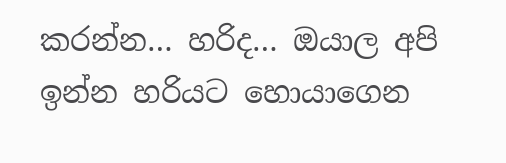කරන්න… හරිද… ඔයාල අපි ඉන්න හරියට හොයාගෙන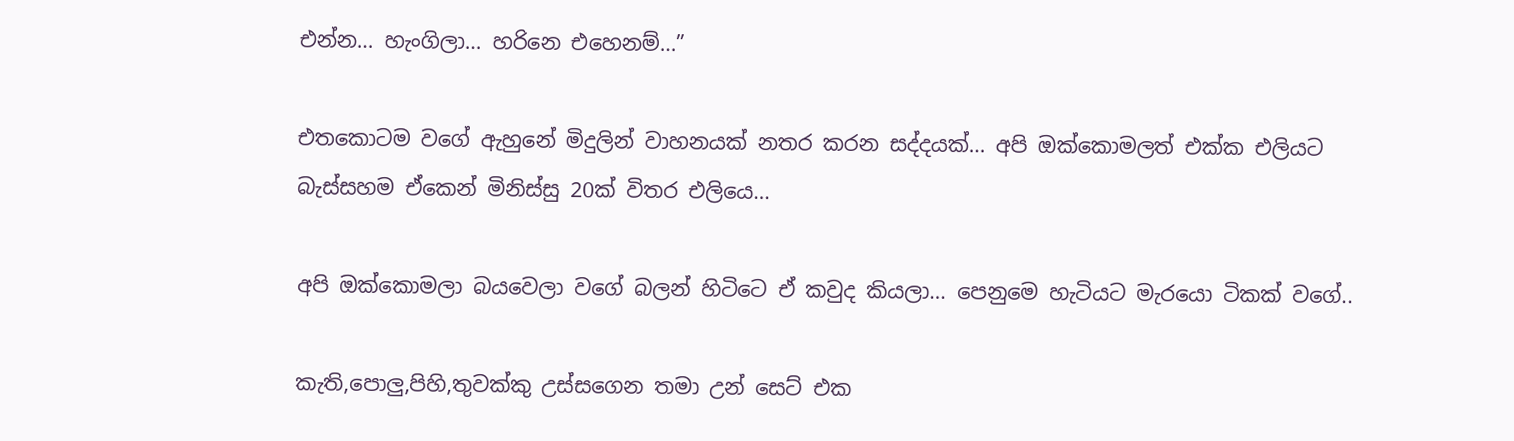එන්න… හැංගිලා… හරිනෙ එහෙනම්…”

එතකොටම වගේ ඇහුනේ මිදුලින් වාහනයක් නතර කරන සද්දයක්… අපි ඔක්කොමලත් එක්ක එලියට බැස්සහම ඒකෙන් මිනිස්සු 20ක් විතර එලියෙ…

අපි ඔක්කොමලා බයවෙලා වගේ බලන් හිටිටෙ ඒ කවුද කියලා… පෙනුමෙ හැටියට මැරයො ටිකක් වගේ..

කැති,පොලු,පිහි,තුවක්කු උස්සගෙන තමා උන් සෙට් එක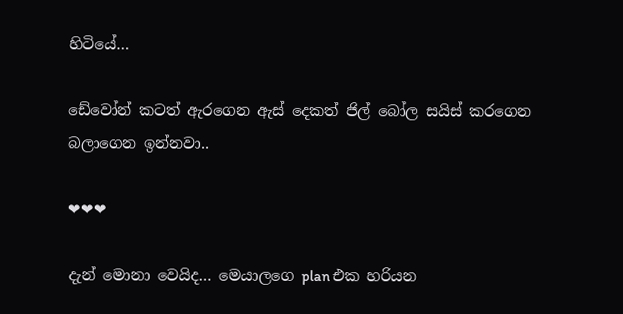හිටියේ…

ඩේවෝන් කටත් ඇරගෙන ඇස් දෙකත් ජිල් බෝල සයිස් කරගෙන බලාගෙන ඉන්නවා..

❤❤❤

දැන් මොනා වෙයිද… මෙයාලගෙ plan එක හරියන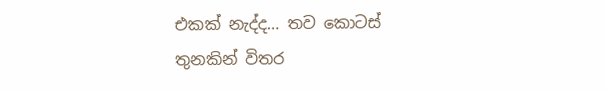එකක් නැද්ද… තව කොටස් තුනකින් විතර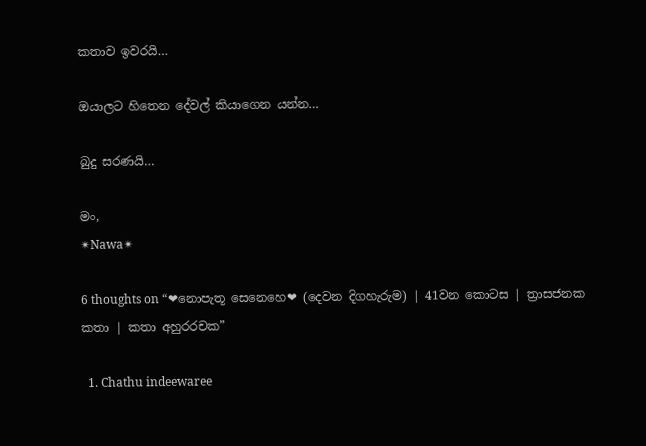කතාව ඉවරයි…

ඔයාලට හිතෙන දේවල් කියාගෙන යන්න…

බුදු සරණයි…

මං,
✴Nawa✴

6 thoughts on “❤නොපැතූ සෙනෙහෙ❤ (දෙවන දිගහැරුම) | 41වන කොටස | ත්‍රාසජනක කතා | කතා අහුරරචක”

  1. Chathu indeewaree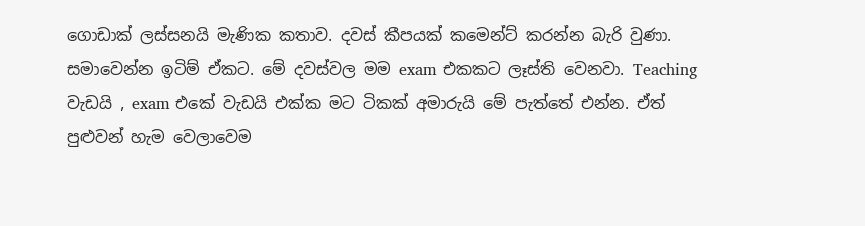ගොඩාක් ලස්සනයි මැණික කතාව. දවස් කීපයක් කමෙන්ට් කරන්න බැරි වුණා. සමාවෙන්න ඉටිම් ඒකට. මේ දවස්වල මම exam එකකට ලෑස්ති වෙනවා. Teaching වැඩයි , exam එකේ වැඩයි එක්ක මට ටිකක් අමාරුයි මේ පැත්තේ එන්න. ඒත් පුළුවන් හැම වෙලාවෙම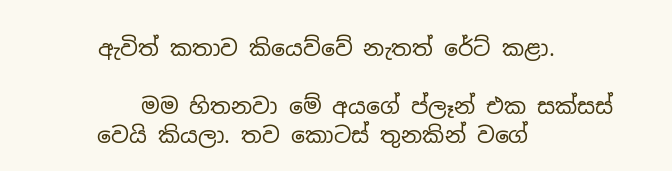ඇවිත් කතාව කියෙව්වේ නැතත් රේට් කළා.

    මම හිතනවා මේ අයගේ ප්ලෑන් එක සක්සස් වෙයි කියලා. තව කොටස් තුනකින් වගේ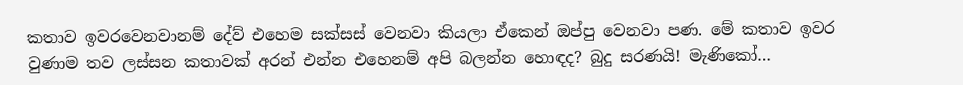කතාව ඉවරවෙනවානම් දේව් එහෙම සක්සස් වෙනවා කියලා ඒකෙන් ඔප්පු වෙනවා පණ. මේ කතාව ඉවර වුණාම තව ලස්සන කතාවක් අරන් එන්න එහෙනම් අපි බලන්න හොඳද? බුදු සරණයි! මැණිකෝ…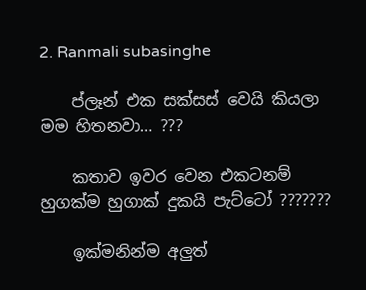2. Ranmali subasinghe

    ප්ලෑන් එක සක්සස් වෙයි කියලා මම හිතනවා… ???

    කතාව ඉවර වෙන එකටනම් හුගක්ම හුගාක් දුකයි පැට්ටෝ ???????

    ඉක්මනින්ම අලුත්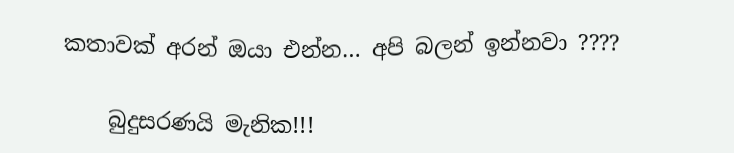කතාවක් අරන් ඔයා එන්න… අපි බලන් ඉන්නවා ????

    බුදුසරණයි මැනික!!!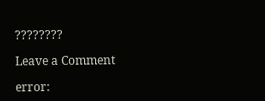????????

Leave a Comment

error: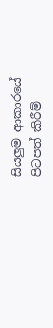සියලුම ආකාරයේ පිටපත් කිරීම්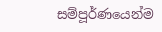සම්පූර්ණයෙන්ම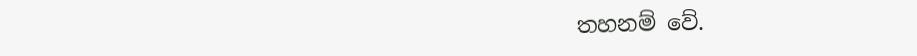තහනම් වේ.